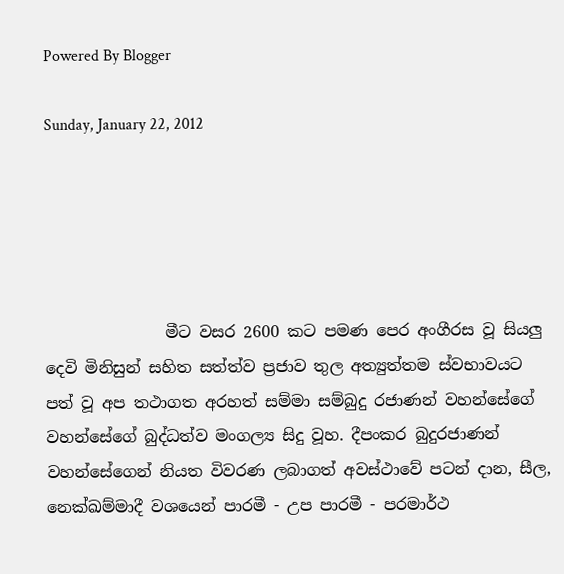Powered By Blogger

Sunday, January 22, 2012





               මීට වසර 2600 කට පමණ පෙර අංගීරස වූ සියලු දෙවි මිනිසුන් සහිත සත්ත්ව ප්‍රජාව තුල අත්‍යුත්තම ස්වභාවයට පත් වූ අප තථාගත අරහත් සම්මා සම්බුදු රජාණන් වහන්සේගේ වහන්සේගේ බුද්ධත්ව මංගල්‍ය සිදු වූහ. දීපංකර බුදුරජාණන් වහන්සේගෙන් නියත විවරණ ලබාගත් අවස්ථාවේ පටන් දාන, සීල, නෙක්ඛම්මාදී වශයෙන් පාරමී - උප පාරමී - පරමාර්ථ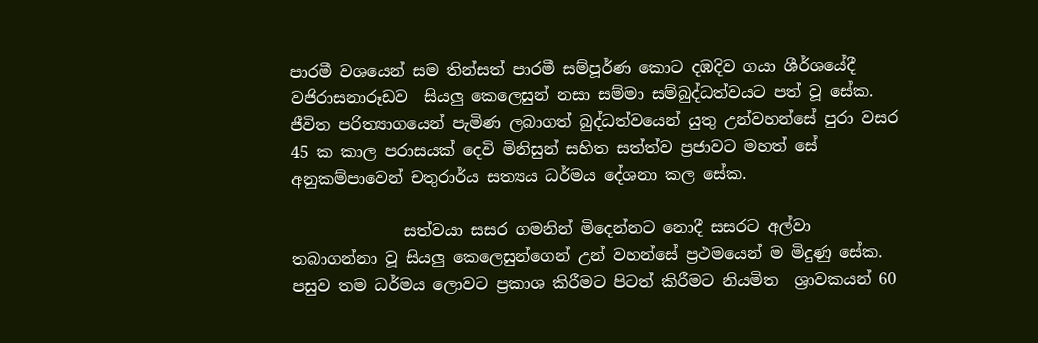පාරමී වශයෙන් සම තින්සත් පාරමී සම්පූර්ණ කොට දඹදිව ගයා ශීර්ශයේදී වජිරාසනාරූඩව  සියලු කෙලෙසුන් නසා සම්මා සම්බුද්ධත්වයට පත් වූ සේක. ජීවිත පරිත්‍යාගයෙන් පැමිණ ලබාගත් බුද්ධත්වයෙන් යුතු උන්වහන්සේ පුරා වසර 45 ක කාල පරාසයක් දෙවි මිනිසුන් සහිත සත්ත්ව ප්‍රජාවට මහත් සේ අනුකම්පාවෙන් චතුරාර්ය සත්‍යය ධර්මය දේශනා කල සේක.

              සත්වයා සසර ගමනින් මිදෙන්නට නොදී සසරට අල්වා තබාගන්නා වූ සියලු කෙලෙසුන්ගෙන් උන් වහන්සේ ප්‍රථමයෙන් ම මිදුණු සේක. පසුව තම ධර්මය ලොවට ප්‍රකාශ කිරීමට පිටත් කිරීමට නියමිත  ශ්‍රාවකයන් 60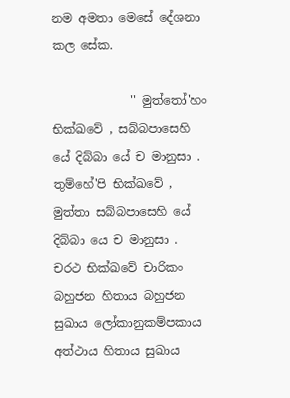නම අමතා මෙසේ දේශනා කල සේක.

             '' මුත්තෝ'හං භික්ඛවේ , සබ්බපාසෙහි යේ දිබ්බා යේ ච මානුසා . තුම්හේ'පි භික්ඛවේ , මුත්තා සබ්බපාසෙහි යේ දිබ්බා යෙ ච මානුසා . චරථ භික්ඛවේ චාරිකං බහුජන හිතාය බහුජන සුඛාය ලෝකානුකම්පකාය අත්ථාය හිතාය සුඛාය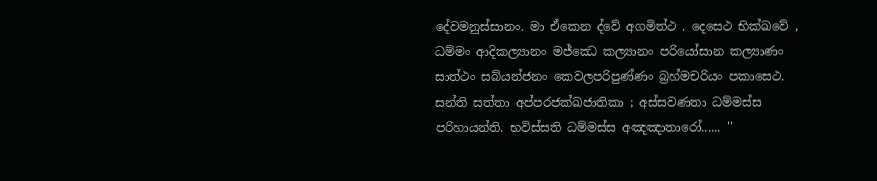දේවමනුස්සානං. මා ඒකෙන ද්වේ අගමිත්ථ . දෙසෙථ භික්ඛවේ , ධම්මං ආදිකල්‍යානං මජ්ඣෙ කල්‍යානං පරියෝසාන කල්‍යාණං සාත්ථං සබ්යන්ජනං කෙවලපරිපුණ්ණං බ්‍රහ්මචරියං පකාසෙථ. සන්ති සත්තා අප්පරජක්ඛජාතිකා ; අස්සවණතා ධම්මස්ස පරිහායන්ති. භවිස්සති ධම්මස්ස අඤඤාතාරෝ...... ''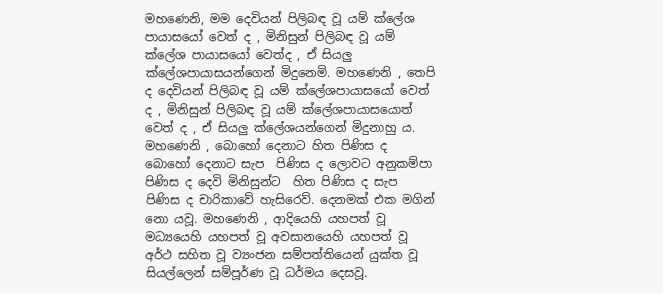මහණෙනි, මම දෙවියන් පිලිබඳ වූ යම් ක්ලේශ පායාසයෝ වෙත් ද , මිනිසුන් පිලිබඳ වූ යම් ක්ලේශ පායාසයෝ වෙත්ද , ඒ සියලු ක්ලේශපායාසයන්ගෙන් මිදුනෙමි. මහණෙනි , තෙපි ද දෙවියන් පිලිබඳ වූ යම් ක්ලේශපායාසයෝ වෙත් ද , මිනිසුන් පිලිබඳ වූ යම් ක්ලේශපායාසයොත් වෙත් ද , ඒ සියලු ක්ලේශයන්ගෙන් මිදුනාහු ය. මහණෙනි , බොහෝ දෙනාට හිත පිණිස ද බොහෝ දෙනාට සැප  පිණිස ද ලොවට අනුකම්පා පිණිස ද දෙවි මිනිසුන්ට  හිත පිණිස ද සැප පිණිස ද චාරිකාවේ හැසිරෙව්. දෙනමක් එක මගින් නො යවූ. මහණෙනි , ආදියෙහි යහපත් වූ මධ්‍යයෙහි යහපත් වූ අවසානයෙහි යහපත් වූ අර්ථ සහිත වූ ව්‍යංජන සම්පත්තියෙන් යුක්ත වූ සියල්ලෙන් සම්පූර්ණ වූ ධර්මය දෙසවූ.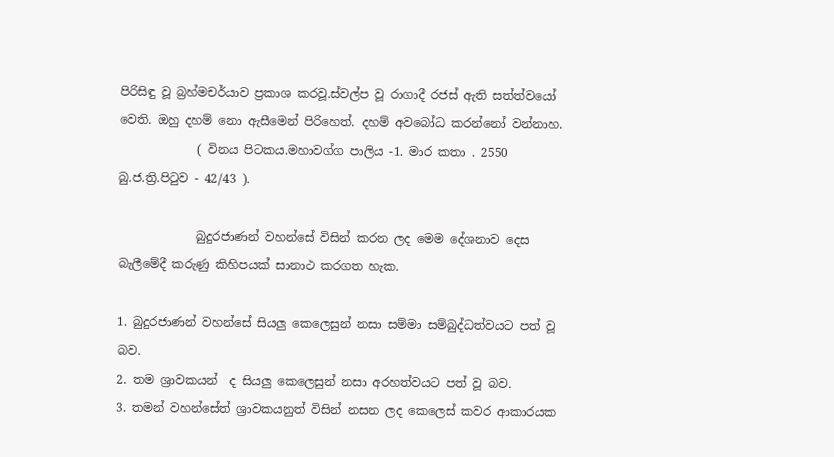පිරිසිඳු වූ බ්‍රහ්මචර්යාව ප්‍රකාශ කරවූ.ස්වල්ප වූ රාගාදී රජස් ඇති සත්ත්වයෝ වෙති. ඔහු දහම් නො ඇසීමෙන් පිරිහෙත්. දහම් අවබෝධ කරන්නෝ වන්නාහ.
             ( විනය පිටකය.මහාවග්ග පාලිය -1. මාර කතා . 2550 බු.ජ.ත්‍රි.පිටුව - 42/43 ).

             බුදුරජාණන් වහන්සේ විසින් කරන ලද මෙම දේශනාව දෙස බැලීමේදී කරුණු කිහිපයක් සානාථ කරගත හැක.

1. බුදුරජාණන් වහන්සේ සියලු කෙලෙසුන් නසා සම්මා සම්බුද්ධත්වයට පත් වූ බව.
2. තම ශ්‍රාවකයන්  ද සියලු කෙලෙසුන් නසා අරහත්වයට පත් වූ බව.
3. තමන් වහන්සේත් ශ්‍රාවකයනුත් විසින් නසන ලද කෙලෙස් කවර ආකාරයක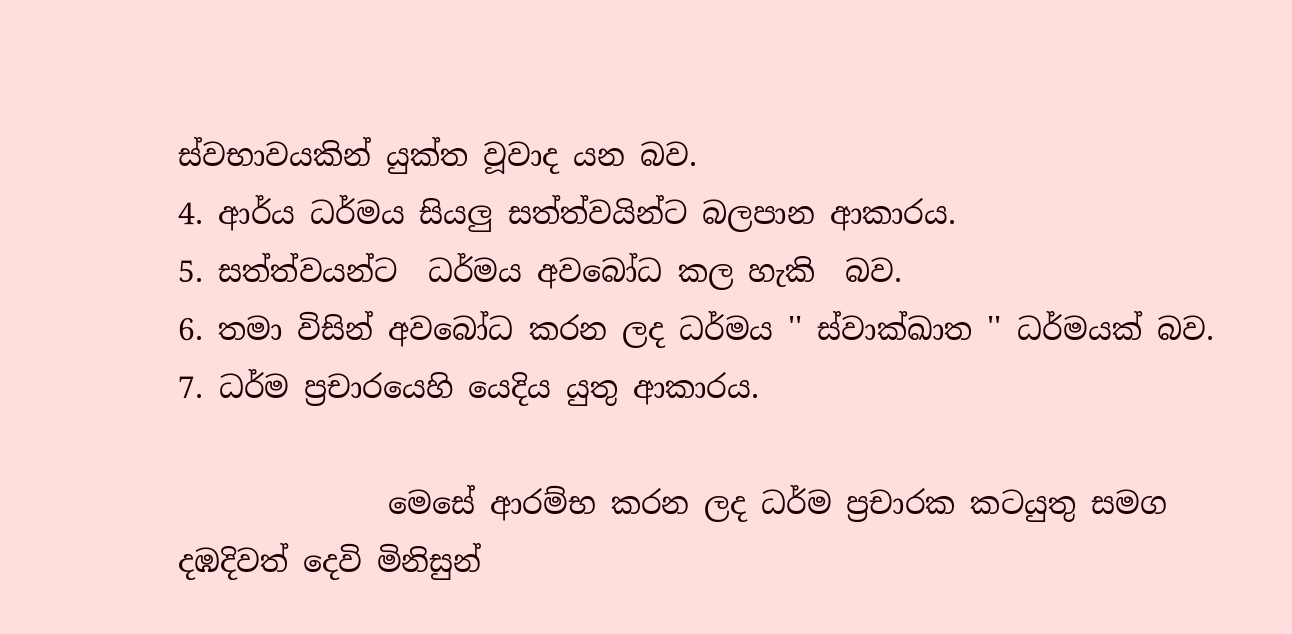ස්වභාවයකින් යුක්ත වූවාද යන බව.
4. ආර්ය ධර්මය සියලු සත්ත්වයින්ට බලපාන ආකාරය.
5. සත්ත්වයන්ට  ධර්මය අවබෝධ කල හැකි  බව.
6. තමා විසින් අවබෝධ කරන ලද ධර්මය '' ස්වාක්ඛාත '' ධර්මයක් බව.
7. ධර්ම ප්‍රචාරයෙහි යෙදිය යුතු ආකාරය.

              මෙසේ ආරම්භ කරන ලද ධර්ම ප්‍රචාරක කටයුතු සමග දඹදිවත් දෙවි මිනිසුන්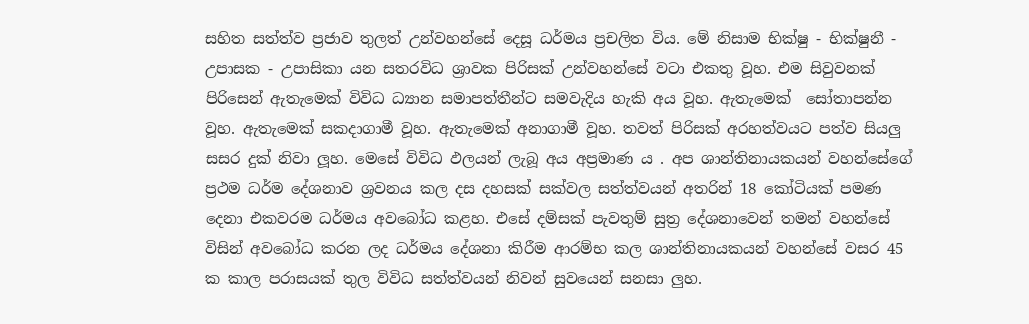සහිත සත්ත්ව ප්‍රජාව තුලත් උන්වහන්සේ දෙසූ ධර්මය ප්‍රචලිත විය. මේ නිසාම භික්ෂු - භික්ෂුනී - උපාසක - උපාසිකා යන සතරවිධ ශ්‍රාවක පිරිසක් උන්වහන්සේ වටා එකතු වූහ. එම සිවුවනක් පිරිසෙන් ඇතැමෙක් විවිධ ධ්‍යාන සමාපත්තීන්ට සමවැදිය හැකි අය වූහ. ඇතැමෙක්  සෝතාපන්න වූහ. ඇතැමෙක් සකදාගාමී වූහ. ඇතැමෙක් අනාගාමී වූහ. තවත් පිරිසක් අරහත්වයට පත්ව සියලු සසර දුක් නිවා ලූහ. මෙසේ විවිධ ඵලයන් ලැබූ අය අප්‍රමාණ ය . අප ශාන්තිනායකයන් වහන්සේගේ ප්‍රථම ධර්ම දේශනාව ශ්‍රවනය කල දස දහසක් සක්වල සත්ත්වයන් අතරින් 18 කෝටියක් පමණ දෙනා එකවරම ධර්මය අවබෝධ කළහ. එසේ දම්සක් පැවතුම් සුත්‍ර දේශනාවෙන් තමන් වහන්සේ විසින් අවබෝධ කරන ලද ධර්මය දේශනා කිරීම ආරම්භ කල ශාන්තිනායකයන් වහන්සේ වසර 45 ක කාල පරාසයක් තුල විවිධ සත්ත්වයන් නිවන් සුවයෙන් සනසා ලුහ.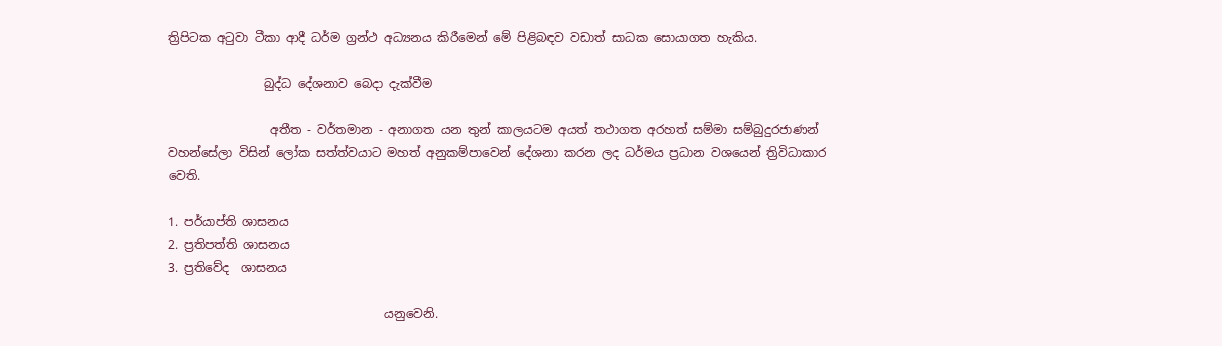ත්‍රිපිටක අටුවා ටීකා ආදී ධර්ම ග්‍රන්ථ අධ්‍යනය කිරීමෙන් මේ පිළිබඳව වඩාත් සාධක සොයාගත හැකිය.

                බුද්ධ දේශනාව බෙදා දැක්වීම

                 අතීත - වර්තමාන - අනාගත යන තුන් කාලයටම අයත් තථාගත අරහත් සම්මා සම්බුදුරජාණන් වහන්සේලා විසින් ලෝක සත්ත්වයාට මහත් අනුකම්පාවෙන් දේශනා කරන ලද ධර්මය ප්‍රධාන වශයෙන් ත්‍රිවිධාකාර වෙති.

1. පර්යාප්ති ශාසනය
2. ප්‍රතිපත්ති ශාසනය
3. ප්‍රතිවේද  ශාසනය

                                    යනුවෙනි.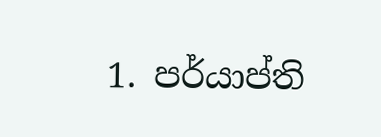1. පර්යාප්ති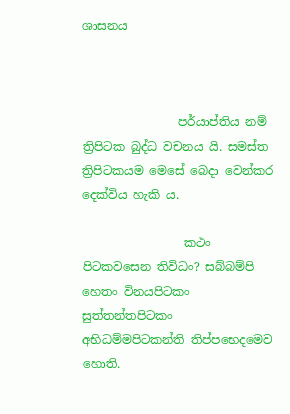ශාසනය



                පර්යාප්තිය නම් ත්‍රිපිටක බුද්ධ වචනය යි. සමස්ත ත්‍රිපිටකයම මෙසේ බෙදා වෙන්කර දෙක්විය හැකි ය.

                 කථං පිටකවසෙන තිවිධං? සබ්‌බම්‌පි හෙතං විනයපිටකං සුත්‌තන්‌තපිටකං අභිධම්‌මපිටකන්‌ති තිප්‌පභෙදමෙව හොති.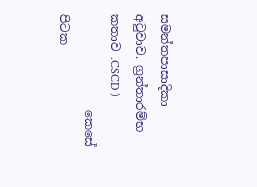සමන්තපාසාදිකා  අටුවාව. ග්‍රන්තාරම්භ කතාව .CSCD )
                කෙසේ පිටක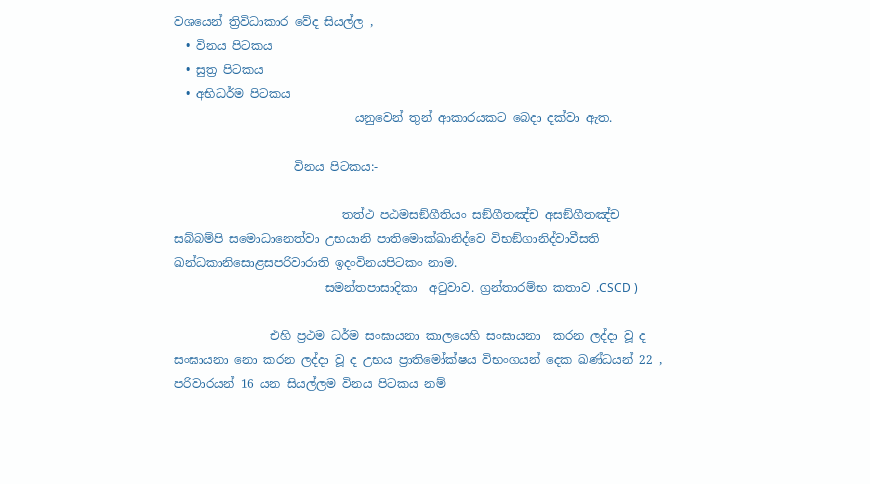වශයෙන් ත්‍රිවිධාකාර වේද සියල්ල ,
  • විනය පිටකය
  • සුත්‍ර පිටකය
  • අභිධර්ම පිටකය
                              යනුවෙන් තුන් ආකාරයකට බෙදා දක්වා ඇත.

                    විනය පිටකය:-

                            තත්‌ථ පඨමසඞ්‌ගීතියං සඞ්‌ගීතඤ්‌ච අසඞ්‌ගීතඤ්‌ච සබ්‌බම්‌පි සමොධානෙත්‌වා උභයානි පාතිමොක්‌ඛානිද්‌වෙ විභඞ්‌ගානිද්‌වාවීසති ඛන්‌ධකානිසොළසපරිවාරාති ඉදංවිනයපිටකං නාම.
                         සමන්තපාසාදිකා  අටුවාව. ග්‍රන්තාරම්භ කතාව .CSCD )

                එහි ප්‍රථම ධර්ම සංඝායනා කාලයෙහි සංඝායනා  කරන ලද්දා වූ ද සංඝායනා නො කරන ලද්දා වූ ද උභය ප්‍රාතිමෝක්ෂය විභංගයන් දෙක ඛණ්ධයන් 22 , පරිවාරයන් 16 යන සියල්ලම විනය පිටකය නම්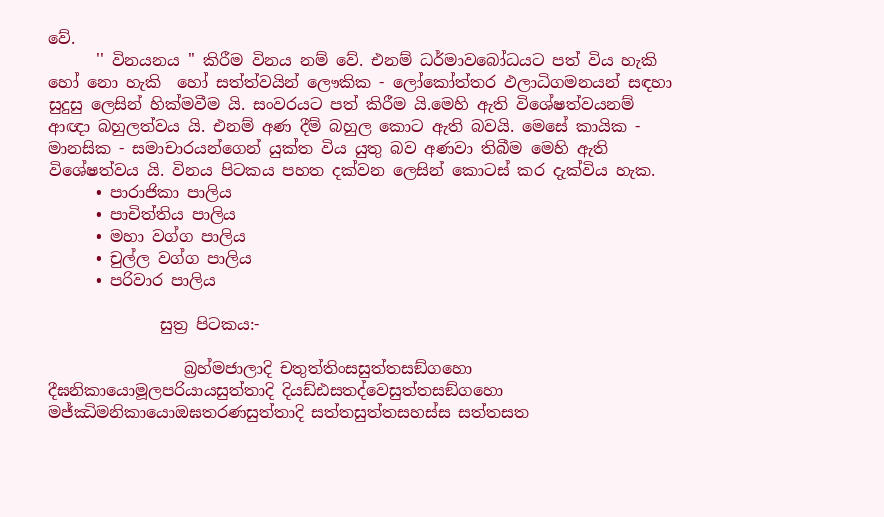වේ.
      '' විනයනය '' කිරීම විනය නම් වේ. එනම් ධර්මාවබෝධයට පත් විය හැකි හෝ නො හැකි  හෝ සත්ත්වයින් ලෞකික - ලෝකෝත්තර ඵලාධිගමනයන් සඳහා සුදුසු ලෙසින් හික්මවීම යි. සංවරයට පත් කිරීම යි.මෙහි ඇති විශේෂත්වයනම් ආඥා බහුලත්වය යි. එනම් අණ දීම් බහුල කොට ඇති බවයි. මෙසේ කායික - මානසික - සමාචාරයන්ගෙන් යුක්ත විය යුතු බව අණවා තිබීම මෙහි ඇති විශේෂත්වය යි. විනය පිටකය පහත දක්වන ලෙසින් කොටස් කර දැක්විය හැක.
      • පාරාජිකා පාලිය
      • පාචිත්තිය පාලිය
      • මහා වග්ග පාලිය
      • චුල්ල වග්ග පාලිය
      • පරිවාර පාලිය

              සුත්‍ර පිටකය:-

                 බ්‍රහ්‌මජාලාදි චතුත්‌තිංසසුත්‌තසඞ්‌ගහො දීඝනිකායොමූලපරියායසුත්‌තාදි දියඩ්‌ඪසතද්‌වෙසුත්‌තසඞ්‌ගහො මජ්‌ඣිමනිකායොඔඝතරණසුත්‌තාදි සත්‌තසුත්‌තසහස්‌ස සත්‌තසත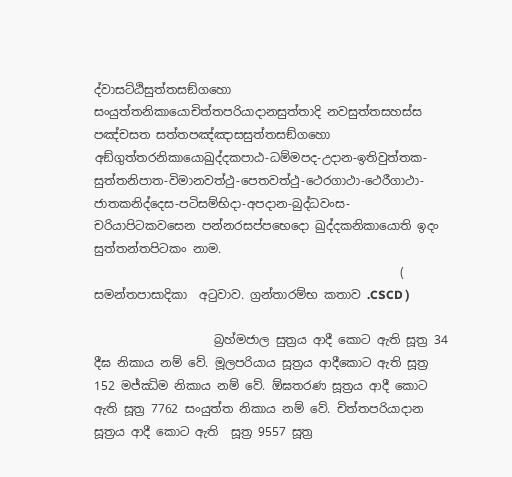ද්‌වාසට්‌ඨිසුත්‌තසඞ්‌ගහො සංයුත්‌තනිකායොචිත්‌තපරියාදානසුත්‌තාදි නවසුත්‌තසහස්‌ස පඤ්‌චසත සත්‌තපඤ්‌ඤාසසුත්‌තසඞ්‌ගහො අඞ්‌ගුත්‌තරනිකායොඛුද්‌දකපාඨ-ධම්‌මපද-උදාන-ඉතිවුත්‌තක-සුත්‌තනිපාත-විමානවත්‌ථු-පෙතවත්‌ථු-ථෙරගාථා-ථෙරීගාථා-ජාතකනිද්‌දෙස-පටිසම්‌භිදා-අපදාන-බුද්‌ධවංස-චරියාපිටකවසෙන පන්‌නරසප්‌පභෙදො ඛුද්‌දකනිකායොති ඉදං සුත්‌තන්‌තපිටකං නාම.
                                                   ( සමන්තපාසාදිකා  අටුවාව. ග්‍රන්තාරම්භ කතාව .CSCD )

                    බ්‍රහ්මජාල සුත්‍රය ආදී කොට ඇති සූත්‍ර 34 දීඝ නිකාය නම් වේ. මූලපරියාය සූත්‍රය ආදීකොට ඇති සූත්‍ර 152 මජ්ඣිම නිකාය නම් වේ. ඕඝතරණ සූත්‍රය ආදී කොට ඇති සූත්‍ර 7762 සංයුත්ත නිකාය නම් වේ. චිත්තපරියාදාන සූත්‍රය ආදී කොට ඇති  සූත්‍ර 9557 සූත්‍ර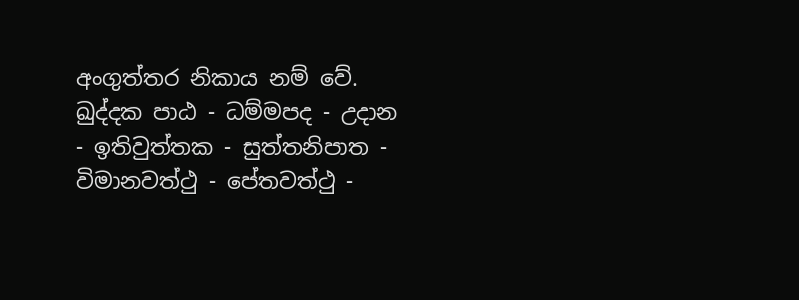අංගුත්තර නිකාය නම් වේ. ඛුද්දක පාඨ - ධම්මපද - උදාන - ඉතිවුත්තක - සුත්තනිපාත - විමානවත්ථු - පේතවත්ථු -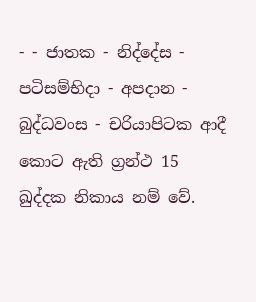- - ජාතක - නිද්දේස - පටිසම්භිදා - අපදාන - බුද්ධවංස - චරියාපිටක ආදී කොට ඇති ග්‍රන්ථ 15 ඛුද්දක නිකාය නම් වේ.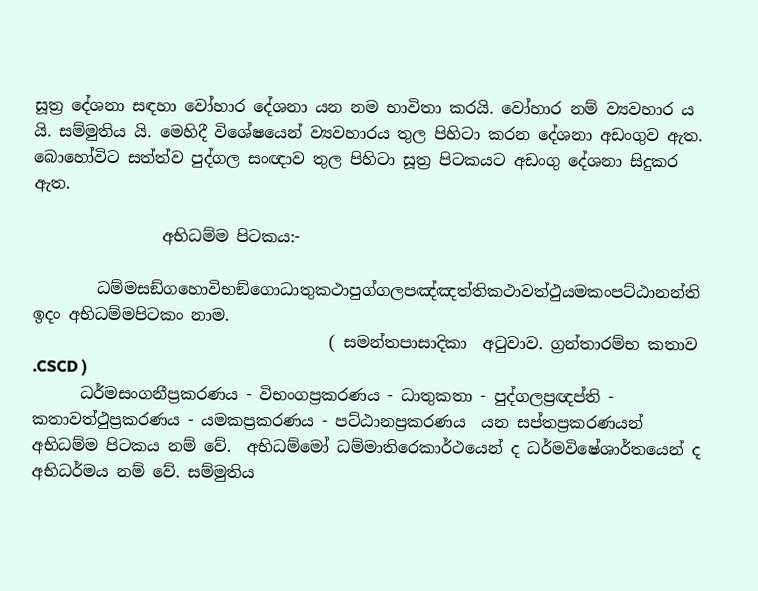සූත්‍ර දේශනා සඳහා වෝහාර දේශනා යන නම භාවිතා කරයි. වෝහාර නම් ව්‍යවහාර ය යි. සම්මුතිය යි. මෙහිදී විශේෂයෙන් ව්‍යවහාරය තුල පිහිටා කරන දේශනා අඩංගුව ඇත. බොහෝවිට සත්ත්ව පුද්ගල සංඥාව තුල පිහිටා සූත්‍ර පිටකයට අඩංගු දේශනා සිදුකර ඇත.

                අභිධම්ම පිටකය:-

        ධම්‌මසඞ්‌ගහොවිභඞ්‌ගොධාතුකථාපුග්‌ගලපඤ්‌ඤත්‌තිකථාවත්‌ථුයමකංපට්‌ඨානන්‌ති ඉදං අභිධම්‌මපිටකං නාම.
                                     ( සමන්තපාසාදිකා  අටුවාව. ග්‍රන්තාරම්භ කතාව .CSCD )
      ධර්මසංගනීප්‍රකරණය - විභංගප්‍රකරණය - ධාතුකතා - පුද්ගලප්‍රඥප්ති - කතාවත්ථුප්‍රකරණය - යමකප්‍රකරණය - පට්ඨානප්‍රකරණය  යන සප්තප්‍රකරණයන් අභිධම්ම පිටකය නම් වේ.  අභිධම්මෝ ධම්මාතිරෙකාර්ථයෙන් ද ධර්මවිෂේශාර්තයෙන් ද අභිධර්මය නම් වේ. සම්මුතිය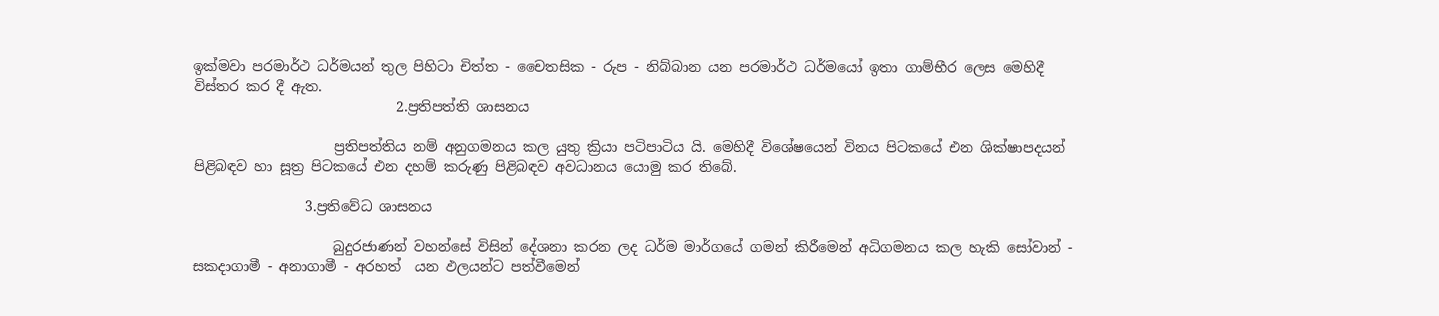ඉක්මවා පරමාර්ථ ධර්මයන් තුල පිහිටා චිත්ත - චෛතසික - රුප - නිබ්බාන යන පරමාර්ථ ධර්මයෝ ඉතා ගාම්භීර ලෙස මෙහිදී විස්තර කර දී ඇත.
                             2.ප්‍රතිපත්ති ශාසනය

                    ප්‍රතිපත්තිය නම් අනුගමනය කල යුතු ක්‍රියා පටිපාටිය යි. මෙහිදී විශේෂයෙන් විනය පිටකයේ එන ශික්ෂාපදයන් පිළිබඳව හා සූත්‍ර පිටකයේ එන දහම් කරුණු පිළිබඳව අවධානය යොමු කර තිබේ.

                3.ප්‍රතිවේධ ශාසනය

                    බුදුරජාණන් වහන්සේ විසින් දේශනා කරන ලද ධර්ම මාර්ගයේ ගමන් කිරීමෙන් අධිගමනය කල හැකි සෝවාන් - සකදාගාමී - අනාගාමී - අරහත්  යන ඵලයන්ට පත්වීමෙන්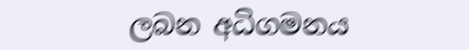ලබන අධිගමනය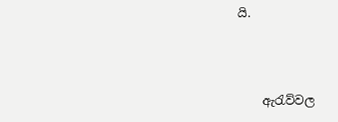යි.



    ඇරැව්වල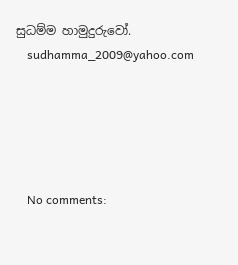සුධම්ම හාමුදුරුවෝ.
    sudhamma_2009@yahoo.com





    No comments: